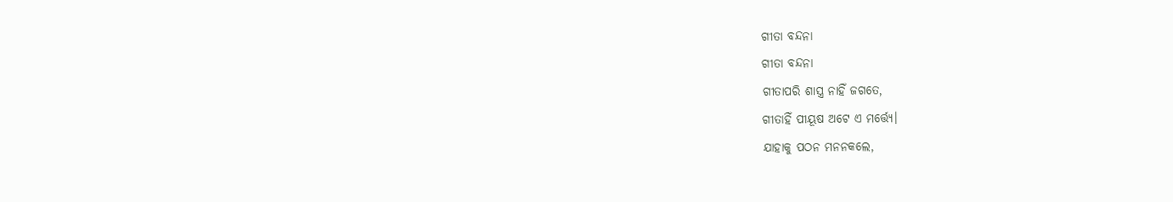ଗୀତା ବନ୍ଦନା
ଗୀତା ବନ୍ଦନା
ଗୀତାପରି ଶାସ୍ତ୍ର ନାହିଁ ଜଗତେ,
ଗୀତାହିଁ ପୀୟୂଷ ଅଟେ ଏ ମର୍ତ୍ତ୍ୟେ।
ଯାହାକୁ ପଠନ ମନନକଲେ,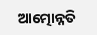ଆତ୍ମୋନ୍ନତି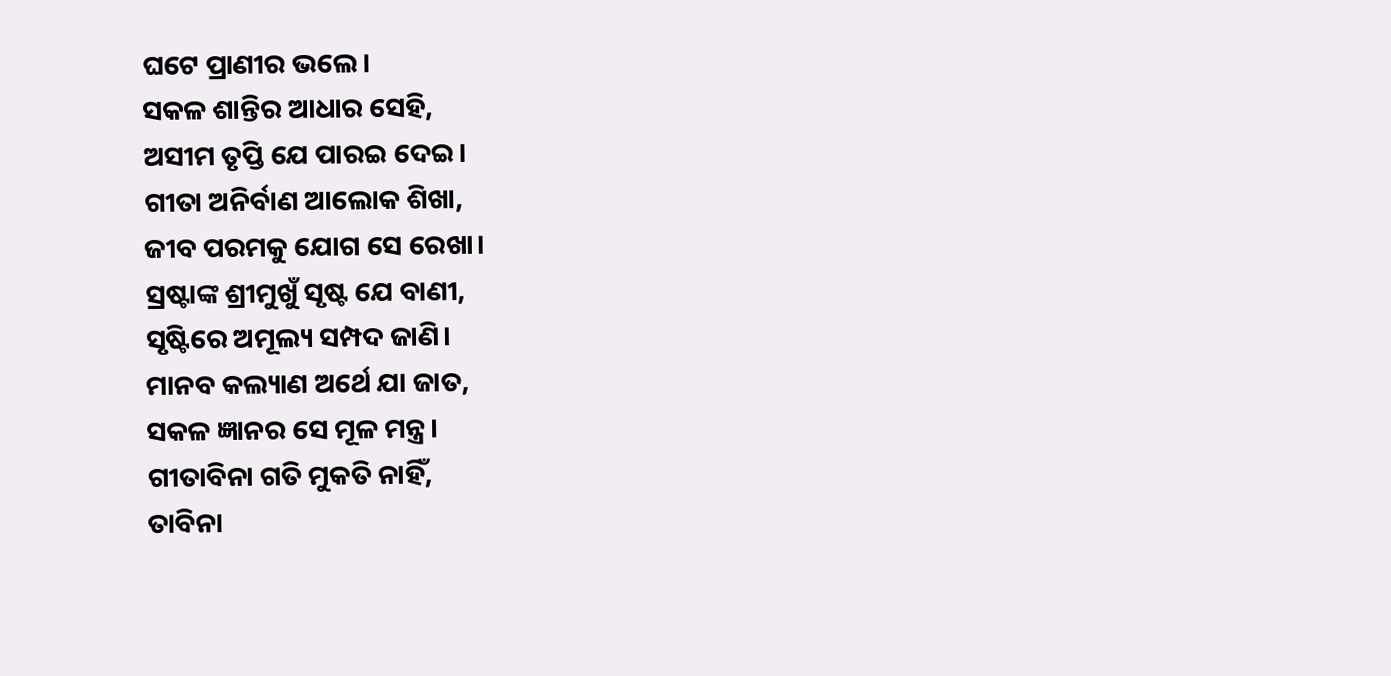ଘଟେ ପ୍ରାଣୀର ଭଲେ।
ସକଳ ଶାନ୍ତିର ଆଧାର ସେହି,
ଅସୀମ ତୃପ୍ତି ଯେ ପାରଇ ଦେଇ।
ଗୀତା ଅନିର୍ବାଣ ଆଲୋକ ଶିଖା,
ଜୀବ ପରମକୁ ଯୋଗ ସେ ରେଖା।
ସ୍ରଷ୍ଟାଙ୍କ ଶ୍ରୀମୁଖୁଁ ସୃଷ୍ଟ ଯେ ବାଣୀ,
ସୃଷ୍ଟିରେ ଅମୂଲ୍ୟ ସମ୍ପଦ ଜାଣି।
ମାନବ କଲ୍ୟାଣ ଅର୍ଥେ ଯା ଜାତ,
ସକଳ ଜ୍ଞାନର ସେ ମୂଳ ମନ୍ତ୍ର।
ଗୀତାବିନା ଗତି ମୁକତି ନାହିଁ,
ତାବିନା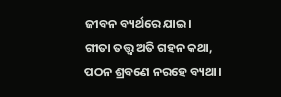ଜୀବନ ବ୍ୟର୍ଥରେ ଯାଇ।
ଗୀତା ତତ୍ତ୍ବ ଅତି ଗହନ କଥା,
ପଠନ ଶ୍ରବଣେ ନରହେ ବ୍ୟଥା।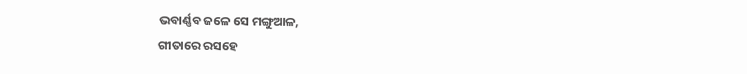ଭବାର୍ଣ୍ଣବ ଜଳେ ସେ ମଙ୍ଗୁଆଳ,
ଗୀତାରେ ରସହେ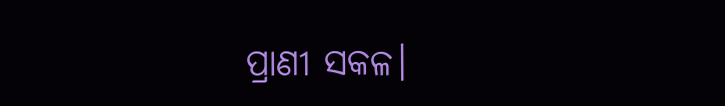ପ୍ରାଣୀ ସକଳ।